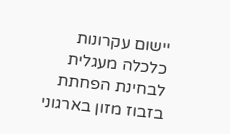יישום עקרונות כלכלה מעגלית לבחינת הפחתת בזבוז מזון בארגוני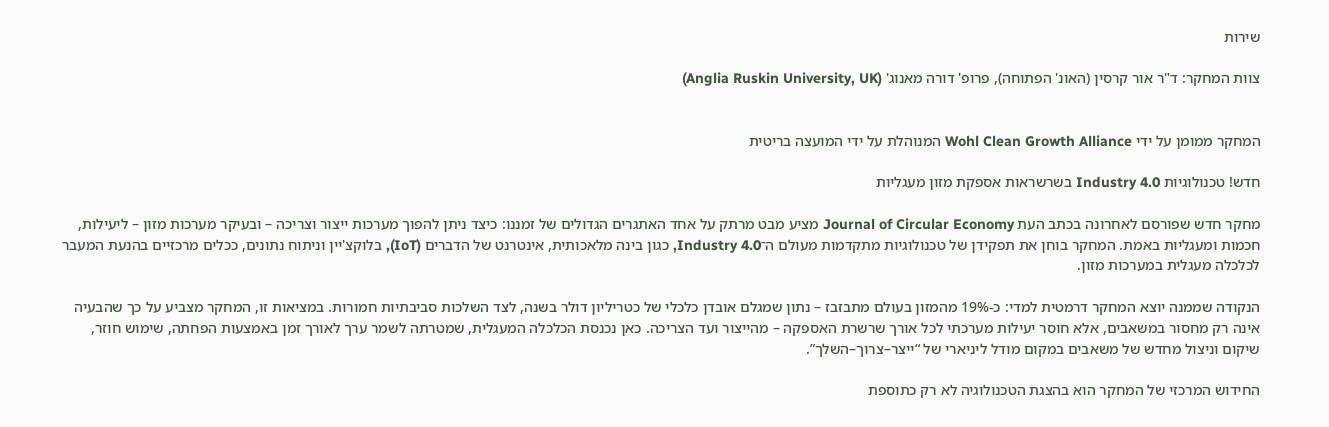שירות

צוות המחקר: ד"ר אור קרסין (האונ' הפתוחה), פרופ' דורה מאנוג' (Anglia Ruskin University, UK)


המחקר ממומן על ידי Wohl Clean Growth Alliance המנוהלת על ידי המועצה בריטית

חדש! טכנולוגיות Industry 4.0 בשרשראות אספקת מזון מעגליות

מחקר חדש שפורסם לאחרונה בכתב העת Journal of Circular Economy מציע מבט מרתק על אחד האתגרים הגדולים של זמננו: כיצד ניתן להפוך מערכות ייצור וצריכה – ובעיקר מערכות מזון – ליעילות, חכמות ומעגליות באמת. המחקר בוחן את תפקידן של טכנולוגיות מתקדמות מעולם ה־Industry 4.0, כגון בינה מלאכותית, אינטרנט של הדברים (IoT), בלוקצ'יין וניתוח נתונים, ככלים מרכזיים בהנעת המעבר לכלכלה מעגלית במערכות מזון.

הנקודה שממנה יוצא המחקר דרמטית למדי: כ-19% מהמזון בעולם מתבזבז – נתון שמגלם אובדן כלכלי של כטריליון דולר בשנה, לצד השלכות סביבתיות חמורות. במציאות זו, המחקר מצביע על כך שהבעיה אינה רק מחסור במשאבים, אלא חוסר יעילות מערכתי לכל אורך שרשרת האספקה – מהייצור ועד הצריכה. כאן נכנסת הכלכלה המעגלית, שמטרתה לשמר ערך לאורך זמן באמצעות הפחתה, שימוש חוזר, שיקום וניצול מחדש של משאבים במקום מודל ליניארי של “ייצר–צרוך–השלך”.

החידוש המרכזי של המחקר הוא בהצגת הטכנולוגיה לא רק כתוספת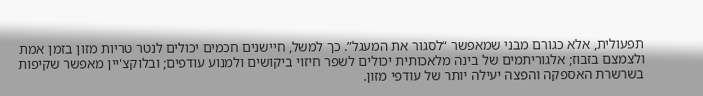תפעולית, אלא כגורם מבני שמאפשר “לסגור את המעגל”. כך למשל, חיישנים חכמים יכולים לנטר טריות מזון בזמן אמת ולצמצם בזבוז; אלגוריתמים של בינה מלאכותית יכולים לשפר חיזוי ביקושים ולמנוע עודפים; ובלוקצ'יין מאפשר שקיפות בשרשרת האספקה והפצה יעילה יותר של עודפי מזון.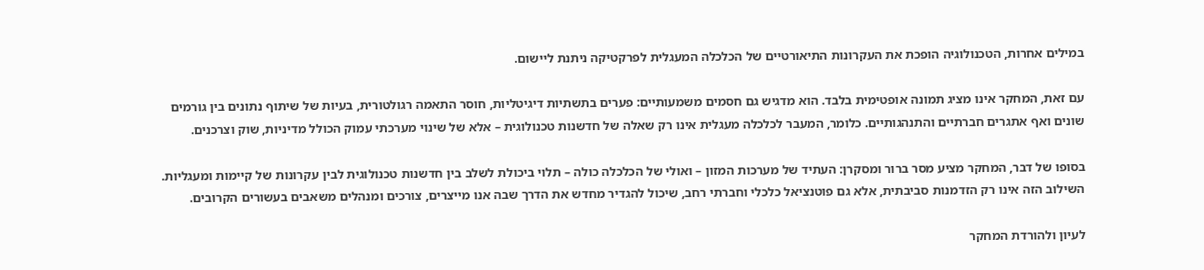במילים אחרות, הטכנולוגיה הופכת את העקרונות התיאורטיים של הכלכלה המעגלית לפרקטיקה ניתנת ליישום.

עם זאת, המחקר אינו מציג תמונה אופטימית בלבד. הוא מדגיש גם חסמים משמעותיים: פערים בתשתיות דיגיטליות, חוסר התאמה רגולטורית, בעיות של שיתוף נתונים בין גורמים שונים ואף אתגרים חברתיים והתנהגותיים. כלומר, המעבר לכלכלה מעגלית אינו רק שאלה של חדשנות טכנולוגית – אלא של שינוי מערכתי עמוק הכולל מדיניות, שוק וצרכנים.

בסופו של דבר, המחקר מציע מסר ברור ומסקרן: העתיד של מערכות המזון – ואולי של הכלכלה כולה – תלוי ביכולת לשלב בין חדשנות טכנולוגית לבין עקרונות של קיימות ומעגליות. השילוב הזה אינו רק הזדמנות סביבתית, אלא גם פוטנציאל כלכלי וחברתי רחב, שיכול להגדיר מחדש את הדרך שבה אנו מייצרים, צורכים ומנהלים משאבים בעשורים הקרובים.

לעיון ולהורדת המחקר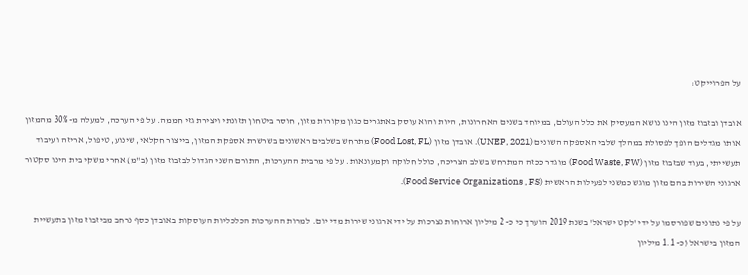על הפרוייקט:

אובדן ובזבוז מזון הינו נושא המעסיק את כלל העולם, במיוחד בשנים האחרונות, היות והוא עוסק באתגרים כגון מקורות מזון, חוסר ביטחון תזונתי ויצירת גזי חממה. על פי הערכה, למעלה מ- 30% מהמזון אותו מגדלים הופך לפסולת במהלך שלבי האספקה השונים (UNEP, 2021). אובדן מזון (Food Lost, FL) מתרחש בשלבים ראשונים בשרשרת אספקת המזון, בייצור חקלאי, שינוע, טיפול, אריזה ועיבוד תעשייתי, בעוד שבזבוז מזון (Food Waste, FW) מוגדר ככזה המתרחש בשלב הצריכה, כולל חלוקה וקמעונאות. על פי מרבית ההערכות, התורם השני הגדול לבזבוז מזון (ב"מ) אחרי משקי בית הינו סקטור ארגוני השירות בהם מזון מוגש כמשני לפעילות הראשית (Food Service Organizations , FS).

על פי נתונים שפורסמו על ידי 'לקט ישראל' בשנת 2019 הוערך כי כ- 2 מיליון ארוחות נצרכות על ידי ארגוני שירות מדי יום. למרות ההערכות הכלכליות העוסקות באובדן כסף נרחב מביזבוז מזון בתעשיית המזון בישראל (כ- 1.1 מיליון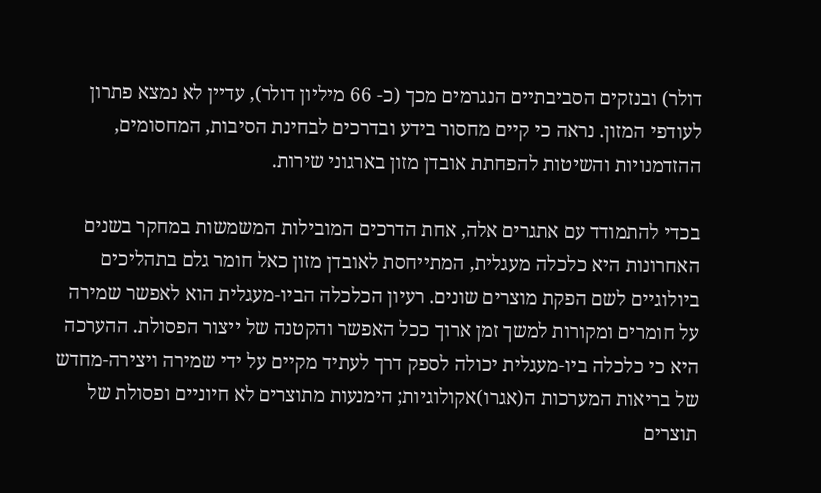דולר) ובנזקים הסביבתיים הנגרמים מכך (כ- 66 מיליון דולר), עדיין לא נמצא פתרון לעודפי המזון. נראה כי קיים מחסור בידע ובדרכים לבחינת הסיבות, המחסומים, ההזדמנויות והשיטות להפחתת אובדן מזון בארגוני שירות.

בכדי להתמודד עם אתגרים אלה, אחת הדרכים המובילות המשמשות במחקר בשנים האחרונות היא כלכלה מעגלית, המתייחסת לאובדן מזון כאל חומר גלם בתהליכים ביולוגיים לשם הפקת מוצרים שונים. רעיון הכלכלה הביו-מעגלית הוא לאפשר שמירה על חומרים ומקורות למשך זמן ארוך ככל האפשר והקטנה של ייצור הפסולת. ההערכה היא כי כלכלה ביו-מעגלית יכולה לספק דרך לעתיד מקיים על ידי שמירה ויצירה-מחדש של בריאות המערכות ה(אגרו)אקולוגיות; הימנעות מתוצרים לא חיוניים ופסולת של תוצרים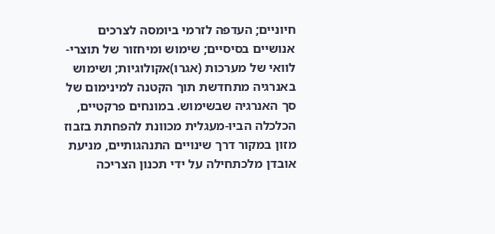חיוניים; העדפה לזרמי ביומסה לצרכים אנושיים בסיסיים; שימוש ומיחזור של תוצרי-לוואי של מערכות (אגרו)אקולוגיות; ושימוש באנרגיה מתחדשת תוך הקטנה למינימום של סך האנרגיה שבשימוש. במונחים פרקטיים, הכלכלה הביו-מעגלית מכוונת להפחתת בזבוז מזון במקור דרך שינויים התנהגותיים, מניעת אובדן מלכתחילה על ידי תכנון הצריכה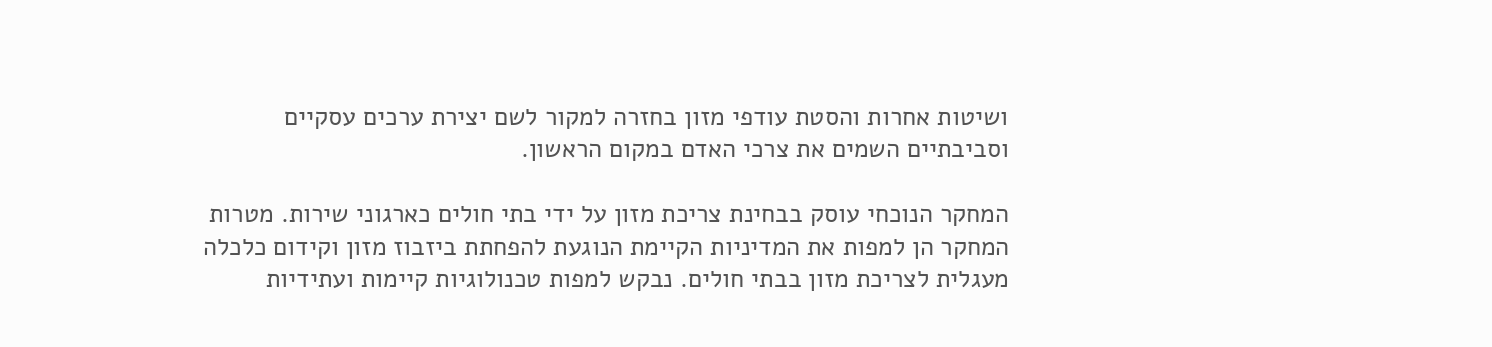ושיטות אחרות והסטת עודפי מזון בחזרה למקור לשם יצירת ערכים עסקיים וסביבתיים השמים את צרכי האדם במקום הראשון.

המחקר הנוכחי עוסק בבחינת צריכת מזון על ידי בתי חולים כארגוני שירות. מטרות המחקר הן למפות את המדיניות הקיימת הנוגעת להפחתת ביזבוז מזון וקידום כלכלה מעגלית לצריכת מזון בבתי חולים. נבקש למפות טכנולוגיות קיימות ועתידיות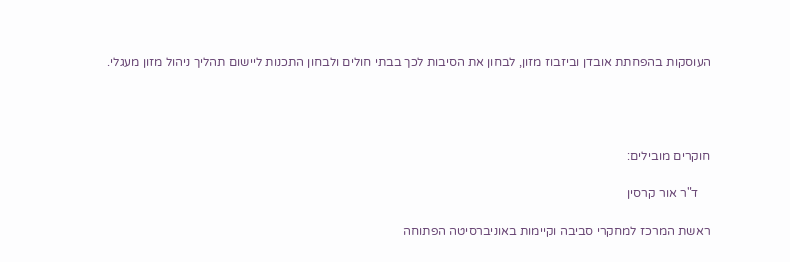העוסקות בהפחתת אובדן וביזבוז מזון, לבחון את הסיבות לכך בבתי חולים ולבחון התכנות ליישום תהליך ניהול מזון מעגלי.




חוקרים מובילים:

    ד"ר אור קרסין

ראשת המרכז למחקרי סביבה וקיימות באוניברסיטה הפתוחה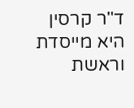ד"ר קרסין היא מייסדת וראשת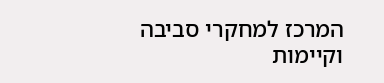המרכז למחקרי סביבה וקיימות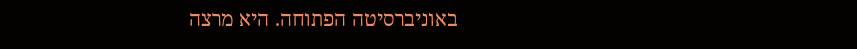באוניברסיטה הפתוחה. היא מרצה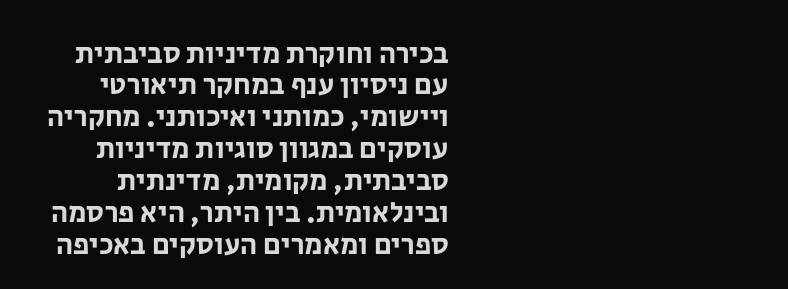בכירה וחוקרת מדיניות סביבתית עם ניסיון ענף במחקר תיאורטי ויישומי, כמותני ואיכותני. מחקריה עוסקים במגוון סוגיות מדיניות סביבתית, מקומית, מדינתית ובינלאומית. בין היתר, היא פרסמה ספרים ומאמרים העוסקים באכיפה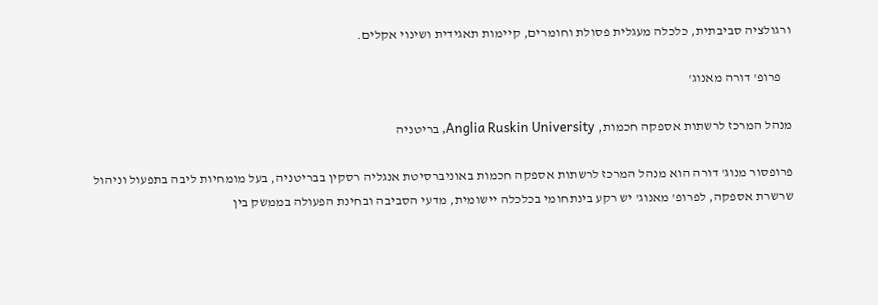ורגולציה סביבתית, כלכלה מעגלית פסולת וחומרים, קיימות תאגידית ושינוי אקלים.

    פרופ' דורה מאנוג'

מנהל המרכז לרשתות אספקה חכמות, Anglia Ruskin University, בריטניה

פרופסור מנוג' דורה הוא מנהל המרכז לרשתות אספקה חכמות באוניברסיטת אנגליה רסקין בבריטניה, בעל מומחיות ליבה בתפעול וניהול שרשרת אספקה, לפרופ' מאנוג' יש רקע בינתחומי בכלכלה יישומית, מדעי הסביבה ובחינת הפעולה בממשק בין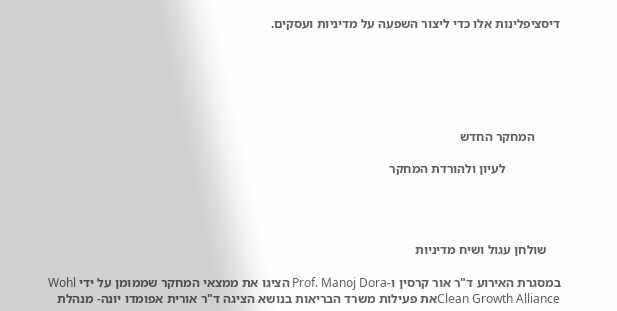דיסציפלינות אלו כדי ליצור השפעה על מדיניות ועסקים.






        המחקר החדש

                 לעיון ולהורדת המחקר




    שולחן עגול ושיח מדיניות

במסגרת האירוע ד"ר אור קרסין ו-Prof. Manoj Dora הציגו את ממצאי המחקר שממומן על ידי Wohl Clean Growth Allianceאת פעילות משרד הבריאות בנושא הציגה ד"ר אורית אפומדו יונה- מנהלת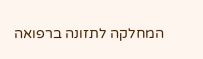המחלקה לתזונה ברפואה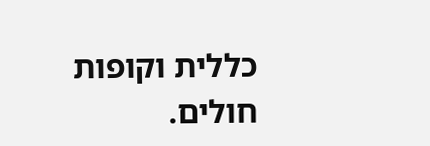כללית וקופות חולים.